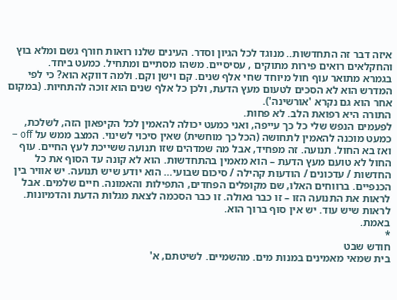איזה דבר זה התחדשות.. מנוגד לכל הגיון וסדר. העינים שלנו רואות חורף גשם ומלא בוץ והחקלאים רואים פירות מתוקים , עסיסיים. משהו מסתיים ומתחיל. כמעט ביחד.
בגמרא מתואר עוף חול מיוחד שחי אלף שנים. קם וישן וקם. ולמה דווקא הוא? כי לפי המדרש הוא לא הסכים לטעום מעץ הדעת, ולכן כל אלף שנים הוא זוכה להתחיות. (במקום אחר הוא גם נקרא 'אורשינה').
התורה היא רפואת הלב. לא פחות.
לפעמים הנפש שלי כל כך עייפה, ואני כמעט יכולה להאמין לכל הקיפאון הזה, לשלכת, כמעט מוכנה להאמין לתחושה (הכל כך מוחשית) שאין סיכוי לשינוי. המצב ממש על off –
ואז בא החול. תנועה. זה מפחיד, אבל מה שמדהים שזו תנועה ששייכת לעץ החיים. עוף החול לא טועם מעץ הדעת – הוא מאמין בהתחדשות. הוא לא קונה עד הסוף את כל החדשות / עדכונים / הודעות קהילה / סיכום שבועי… הוא יודע שיש תנועה. יש אוויר בין הכנפיים. ברווחים האלו, שם מקופלים הפחדים, התפילות והאמונה. חיים שלמים. אבל לראות את התנועה הזו – זו כבר גאולה. זו כבר הסכמה לצאת מגלות הדעת והדמיונות. לראות שיש עוד. יש אין סוף ברוך הוא.
באמת.
*
חודש שבט
בית שמאי מאמינים במנות מים. מהשמיים. לשיטתם, א'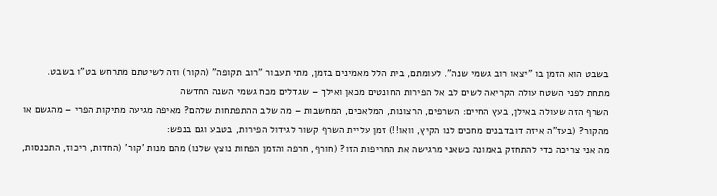בשבט הוא הזמן בו "יצאו רוב גשמי שנה". לעומתם, בית הלל מאמינים בזמן, מתי תעבור "רוב תקופה" (הקור) וזה לשיטתם מתרחש בט"ו בשבט.
מתחת לפני השטח עולה הקריאה לשים לב אל הפירות החונטים מכאן ואילך – שגדלים מכח גשמי השנה החדשה
השרף הזה שעולה באילן, בעץ החיים: השרפים, הרצונות, המלאכים, המחשבות – מה שלב ההתפתחות שלהם? מאיפה מגיעה מתיקות הפרי – מהגשם או מהקור? (בעז"ה איזה דובדבנים מחכים לנו הקיץ, וואו!!) זמן עליית השרף קשור לגידול הפירות, בטבע וגם בנפש:
מה אני צריכה כדי להתחזק באמונה כשאני מרגישה את החריפות הזו? (חורף, חרפה והזמן הפחות נוצץ שלנו) מהם מנות 'קור' (החדות, ריכוז, התכנסות,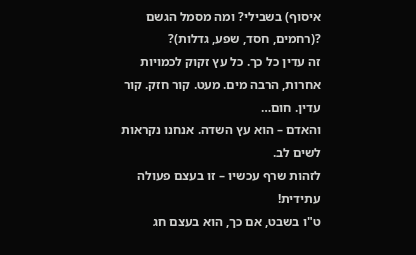איסוף) בשבילי? ומה מסמל הגשם ?(רחמים, חסד, שפע, גדלות)?
זה עדין כל כך. כל עץ זקוק לכמויות אחרות, הרבה מים. מעט. קור חזק. קור עדין. חום…
והאדם – הוא עץ השדה. אנחנו נקראות לשים לב.
לזהות שרף עכשיו – זו בעצם פעולה עתידית!
ט"ו בשבט, אם כך, הוא בעצם חג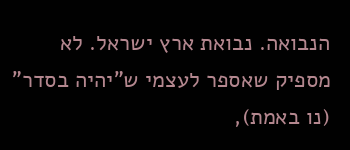הנבואה. נבואת ארץ ישראל. לא מספיק שאספר לעצמי ש"יהיה בסדר" (נו באמת),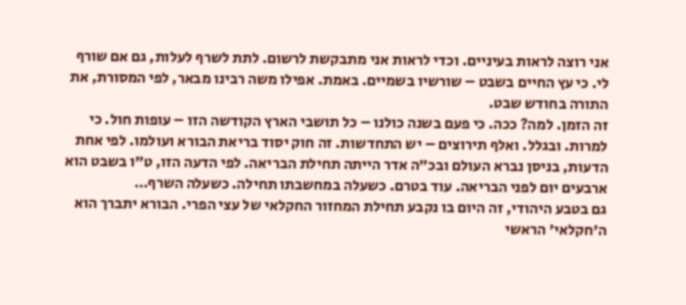אני רוצה לראות בעיניים. וכדי לראות אני מתבקשת לרשום. לתת לשרף לעלות, גם אם שורף לי. כי עץ החיים בשבט – שורשיו בשמיים. באמת. אפילו משה רבינו מבאר, לפי המסורת, את התורה בחודש שבט.
זה הזמן. למה? ככה. כי פעם בשנה כולנו – כל תושבי הארץ הקודשה הזו – עופות חול. כי למרות. ובגלל. ואלף תירוצים – יש התחדשות. זה חוק יסוד בריאת הבורא ועולמו. לפי אחת הדעות, בניסן נברא העולם ובכ"ה אדר הייתה תחילת הבריאה. לפי הדעה הזו, ט"ו בשבט הוא ארבעים יום לפני הבריאה. עוד בטרם. כשעלה במחשבתו תחילה. כשעלה השרף…
גם בטבע היהודי, זה היום בו נקבע תחילת המחזור החקלאי של עצי הפרי. הבורא יתברך הוא ה'חקלאי' הראשי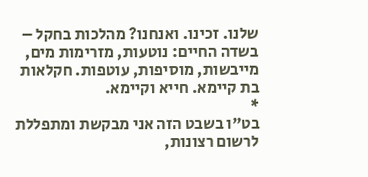שלנו. זכינו. ואנחנו? מהלכות בחקל – בשדה החיים: נוטעות, מזרימות מים, מייבשות, מוסיפות, עוטפות. חקלאות בת קיימא. חייא וקיימא.
*
בט"ו בשבט הזה אני מבקשת ומתפללת לרשום רצונות,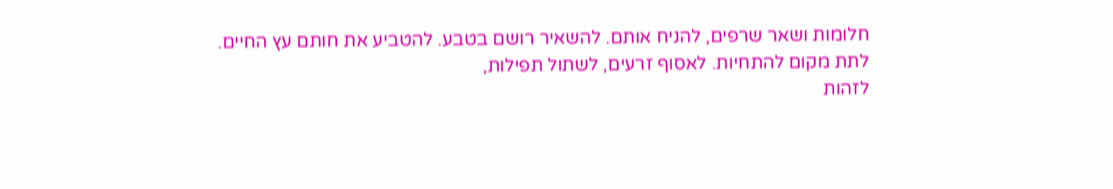חלומות ושאר שרפים, להניח אותם. להשאיר רושם בטבע. להטביע את חותם עץ החיים.
לתת מקום להתחיות. לאסוף זרעים, לשתול תפילות,
לזהות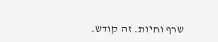שרף וחיות. זה קודש.